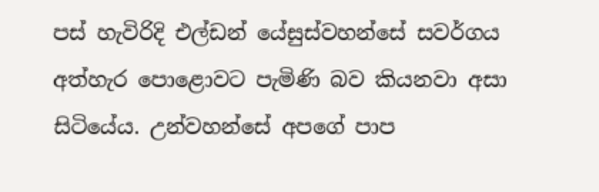පස් හැවිරිදි එල්ඩන් යේසුස්වහන්සේ සවර්ගය අත්හැර පොළොවට පැමිණි බව කියනවා අසා සිටියේය. උන්වහන්සේ අපගේ පාප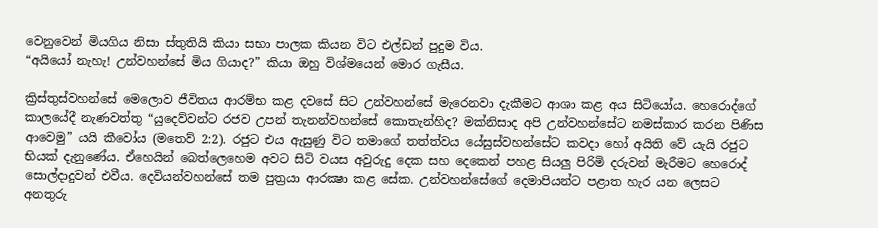වෙනුවෙන් මියගිය නිසා ස්තුතියි කියා සභා පාලක කියන විට එල්ඩන් පුදුම විය.
“අයියෝ නැහැ! උන්වහන්සේ මිය ගියාද?” කියා ඔහු විශ්මයෙන් මොර ගැසීය.

ක්‍රිස්තුස්වහන්සේ මෙලොව ජීවිතය ආරම්භ කළ දවසේ සිට උන්වහන්සේ මැරෙනවා දැකීමට ආශා කළ අය සිටියෝය. හෙරොද්ගේ කාලයේදී නැණවත්තු “යුදෙව්වන්ට රජව උපන් තැනන්වහන්සේ කොතැන්හිද? මක්නිසාද අපි උන්වහන්සේට නමස්කාර කරන පිණිස ආවෙමු” යයි කීවෝය (මතෙව් 2:2). රජුට එය ඇසුණු විට තමාගේ තත්ත්වය යේසුස්වහන්සේට කවදා හෝ අයිති වේ යැයි රජුට භියක් දැනුණේය. ඒහෙයින් බෙත්ලෙහෙම අවට සිටි වයස අවුරුදු දෙක සහ දෙකෙන් පහළ සියලු පිරිමි දරුවන් මැරීමට හෙරොද් සොල්දාදුවන් එවීය. දෙවියන්වහන්සේ තම පුත්‍රයා ආරක්‍ෂා කළ සේක. උන්වහන්සේගේ දෙමාපියන්ට පළාත හැර යන ලෙසට අනතුරු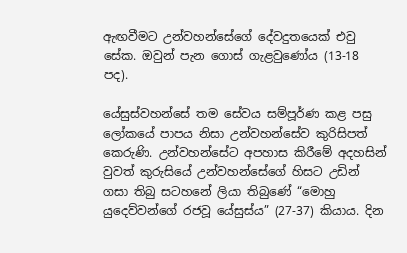ඇඟවීමට උන්වහන්සේගේ දේවදුතයෙක් එවු සේක. ඔවුන් පැන ගොස් ගැළවුණෝය (13-18 පද).

යේසුස්වහන්සේ තම සේවය සම්පූර්ණ කළ පසු ලෝකයේ පාපය නිසා උන්වහන්සේව කුරිසිපත් කෙරුණි. උන්වහන්සේට අපහාස කිරීමේ අදහසින් වුවත් කුරුසියේ උන්වහන්සේගේ හිසට උඩින් ගසා තිබු සටහනේ ලියා තිබුණේ “මොහු යුදෙව්වන්ගේ රජවූ යේසුස්ය” (27-37) කියාය. දින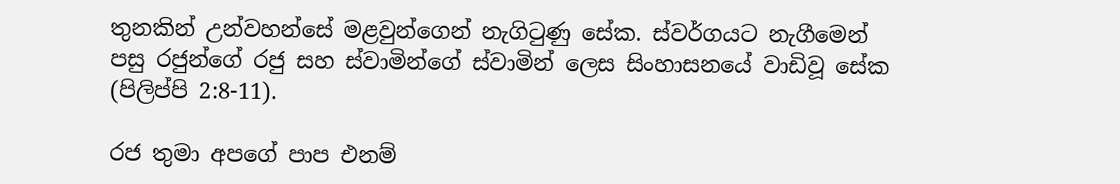තුනකින් උන්වහන්සේ මළවුන්ගෙන් නැගිටුණු සේක. ස්වර්ගයට නැගීමෙන් පසු රජුන්ගේ රජු සහ ස්වාමින්ගේ ස්වාමින් ලෙස සිංහාසනයේ වාඩිවූ සේක (පිලිප්පි 2:8-11).

රජ තුමා අපගේ පාප එනම්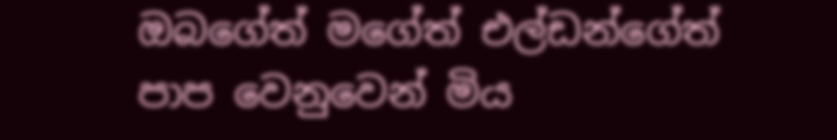ඔබගේත් මගේත් එල්ඩන්ගේත් පාප වෙනුවෙන් මිය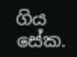ගිය සේක.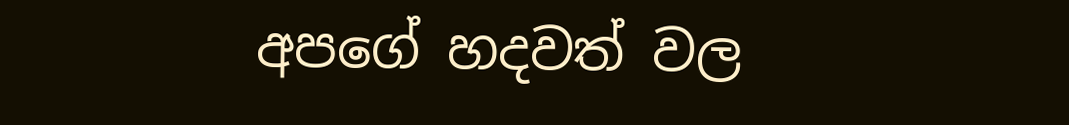අපගේ හදවත් වල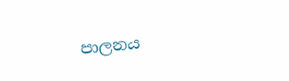පාලනය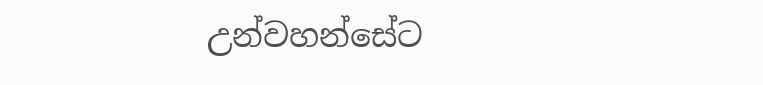උන්වහන්සේට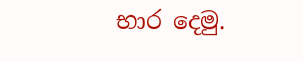භාර දෙමු.